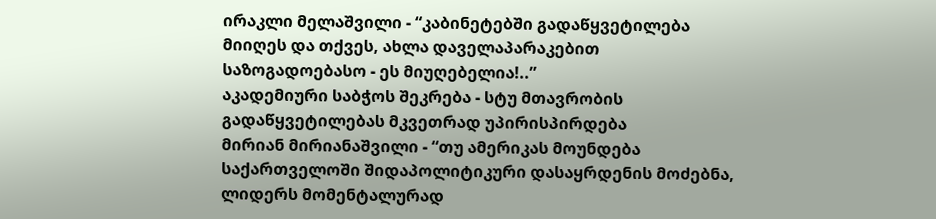ირაკლი მელაშვილი - “კაბინეტებში გადაწყვეტილება მიიღეს და თქვეს, ახლა დაველაპარაკებით საზოგადოებასო - ეს მიუღებელია!..”
აკადემიური საბჭოს შეკრება - სტუ მთავრობის გადაწყვეტილებას მკვეთრად უპირისპირდება
მირიან მირიანაშვილი - “თუ ამერიკას მოუნდება საქართველოში შიდაპოლიტიკური დასაყრდენის მოძებნა, ლიდერს მომენტალურად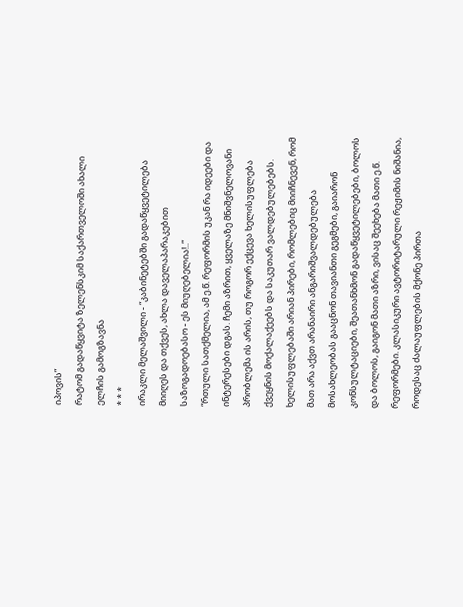იპოვის”
რატომ გადაწყვიტა ზელენსკიმ საქართველოში ახალი ელჩის გამოგზავნა
* * *
ირაკლი მელაშვილი - “კაბინეტებში გადაწყვეტილება მიიღეს და თქვეს, ახლა დაველაპარაკებით საზოგადოებასო - ეს მიუღებელია!..”
“რთული სათქმელია, ამ ე.წ. რეფორმის უკან რა იდეები და ინტერესები დგას. ჩემი აზრით, ყველაზე მნიშვნელოვანი პრობლემა ის არის, თუ როგორ ექცევა ხელისუფლება ქვეყნის მოქალაქეებს და საკუთარ ვალდებულებებს. ხელისუფლებაში არიან პირები, რომლებიც მიიჩნევენ, რომ მათ არა აქვთ არანაირი ანგარიშვალდებულება მოსახლეობას გააცნონ თავიანთი გეგმები, გაიარონ კონსულტაციები, შეათანხმონ გადაწყვეტილებები, ბოლოს და ბოლოს, გაიგონ მათი აზრი, ვისაც შეეხება მათი ე.წ. რეფორმები. კლასიკური ავტორიტარული რეჟიმის ნიშანია, როდესაც ძალაუფლების მქონე პირთა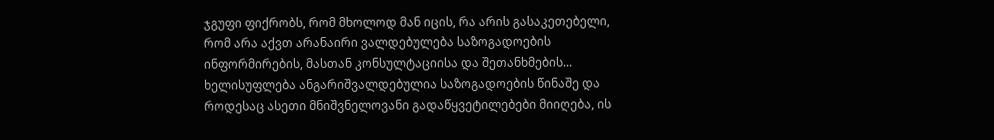ჯგუფი ფიქრობს, რომ მხოლოდ მან იცის, რა არის გასაკეთებელი, რომ არა აქვთ არანაირი ვალდებულება საზოგადოების ინფორმირების, მასთან კონსულტაციისა და შეთანხმების... ხელისუფლება ანგარიშვალდებულია საზოგადოების წინაშე და როდესაც ასეთი მნიშვნელოვანი გადაწყვეტილებები მიიღება, ის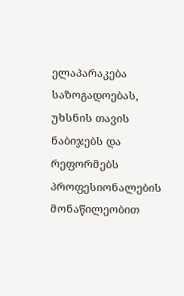ელაპარაკება საზოგადოებას, უხსნის თავის ნაბიჯებს და რეფორმებს პროფესიონალების მონაწილეობით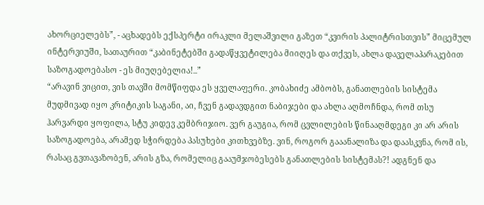ახორციელებს”, - აცხადებს ექსპერტი ირაკლი მელაშვილი გაზეთ “კვირის პალიტრისთვის” მიცემულ ინტერვიუში, სათაურით “კაბინეტებში გადაწყვეტილება მიიღეს და თქვეს, ახლა დაველაპარაკებით საზოგადოებასო - ეს მიუღებელია!..”
“არავინ ვიცით, ვის თავში მომწიფდა ეს ყველაფერი. კობახიძე ამბობს, განათლების სისტემა მუდმივად იყო კრიტიკის საგანი, აი, ჩვენ გადავდგით ნაბიჯები და ახლა აღმოჩნდა, რომ თსუ ჰარვარდი ყოფილა, სტუ კიდევ კემბრიჯიო. ვერ გაუგია, რომ ცვლილების წინააღმდეგი კი არ არის საზოგადოება, არამედ სჭირდება პასუხები კითხვებზე. ვინ, როგორ გააანალიზა და დაასკვნა, რომ ის, რასაც გვთავაზობენ, არის გზა, რომელიც გააუმჯობესებს განათლების სისტემას?! ადგნენ და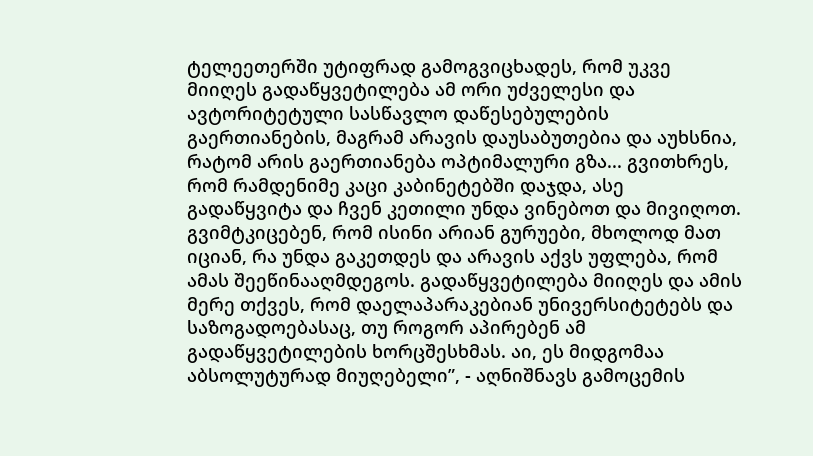ტელეეთერში უტიფრად გამოგვიცხადეს, რომ უკვე მიიღეს გადაწყვეტილება ამ ორი უძველესი და ავტორიტეტული სასწავლო დაწესებულების გაერთიანების, მაგრამ არავის დაუსაბუთებია და აუხსნია, რატომ არის გაერთიანება ოპტიმალური გზა... გვითხრეს, რომ რამდენიმე კაცი კაბინეტებში დაჯდა, ასე გადაწყვიტა და ჩვენ კეთილი უნდა ვინებოთ და მივიღოთ. გვიმტკიცებენ, რომ ისინი არიან გურუები, მხოლოდ მათ იციან, რა უნდა გაკეთდეს და არავის აქვს უფლება, რომ ამას შეეწინააღმდეგოს. გადაწყვეტილება მიიღეს და ამის მერე თქვეს, რომ დაელაპარაკებიან უნივერსიტეტებს და საზოგადოებასაც, თუ როგორ აპირებენ ამ გადაწყვეტილების ხორცშესხმას. აი, ეს მიდგომაა აბსოლუტურად მიუღებელი”, - აღნიშნავს გამოცემის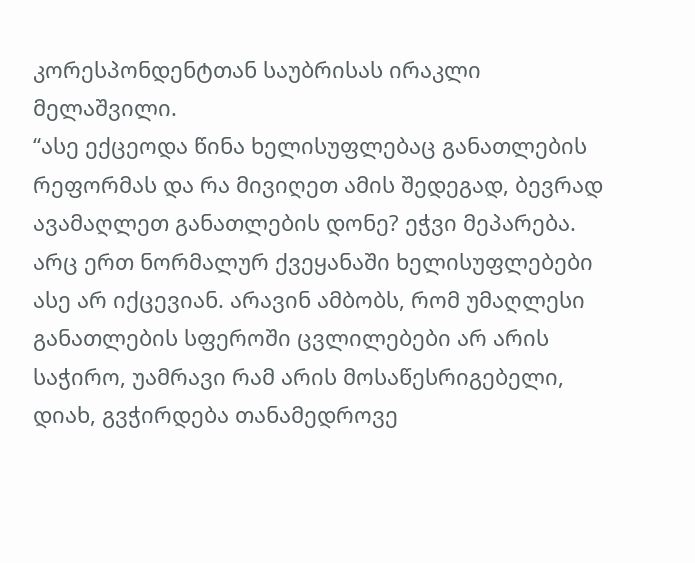კორესპონდენტთან საუბრისას ირაკლი მელაშვილი.
“ასე ექცეოდა წინა ხელისუფლებაც განათლების რეფორმას და რა მივიღეთ ამის შედეგად, ბევრად ავამაღლეთ განათლების დონე? ეჭვი მეპარება. არც ერთ ნორმალურ ქვეყანაში ხელისუფლებები ასე არ იქცევიან. არავინ ამბობს, რომ უმაღლესი განათლების სფეროში ცვლილებები არ არის საჭირო, უამრავი რამ არის მოსაწესრიგებელი, დიახ, გვჭირდება თანამედროვე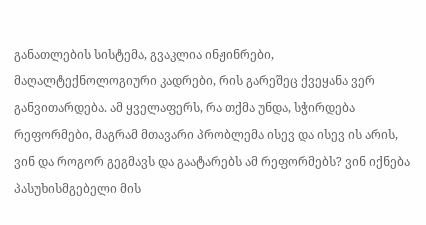განათლების სისტემა, გვაკლია ინჟინრები, მაღალტექნოლოგიური კადრები, რის გარეშეც ქვეყანა ვერ განვითარდება. ამ ყველაფერს, რა თქმა უნდა, სჭირდება რეფორმები, მაგრამ მთავარი პრობლემა ისევ და ისევ ის არის, ვინ და როგორ გეგმავს და გაატარებს ამ რეფორმებს? ვინ იქნება პასუხისმგებელი მის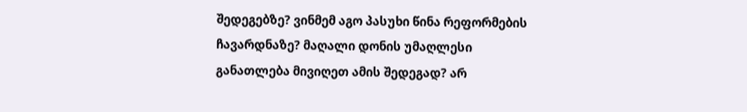შედეგებზე? ვინმემ აგო პასუხი წინა რეფორმების ჩავარდნაზე? მაღალი დონის უმაღლესი განათლება მივიღეთ ამის შედეგად? არ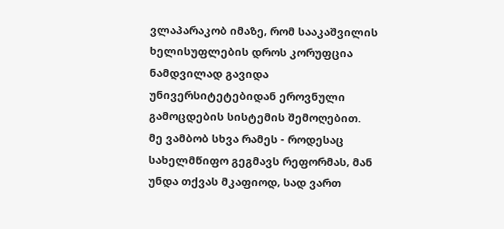ვლაპარაკობ იმაზე, რომ სააკაშვილის ხელისუფლების დროს კორუფცია ნამდვილად გავიდა უნივერსიტეტებიდან ეროვნული გამოცდების სისტემის შემოღებით. მე ვამბობ სხვა რამეს - როდესაც სახელმწიფო გეგმავს რეფორმას, მან უნდა თქვას მკაფიოდ, სად ვართ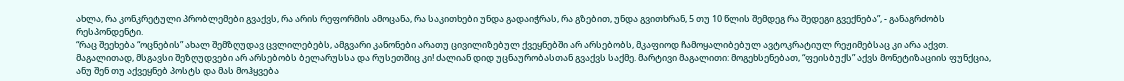ახლა, რა კონკრეტული პრობლემები გვაქვს, რა არის რეფორმის ამოცანა, რა საკითხები უნდა გადაიჭრას, რა გზებით, უნდა გვითხრან, 5 თუ 10 წლის შემდეგ რა შედეგი გვექნება”, - განაგრძობს რესპონდენტი.
“რაც შეეხება “ოცნების” ახალ შემზღუდავ ცვლილებებს, ამგვარი კანონები არათუ ცივილიზებულ ქვეყნებში არ არსებობს, მკაფიოდ ჩამოყალიბებულ ავტოკრატიულ რეჟიმებსაც კი არა აქვთ. მაგალითად, მსგავსი შეზღუდვები არ არსებობს ბელარუსსა და რუსეთშიც კი! ძალიან დიდ უცნაურობასთან გვაქვს საქმე. მარტივი მაგალითი: მოგეხსენებათ, “ფეისბუქს” აქვს მონეტიზაციის ფუნქცია, ანუ შენ თუ აქვეყნებ პოსტს და მას მოჰყვება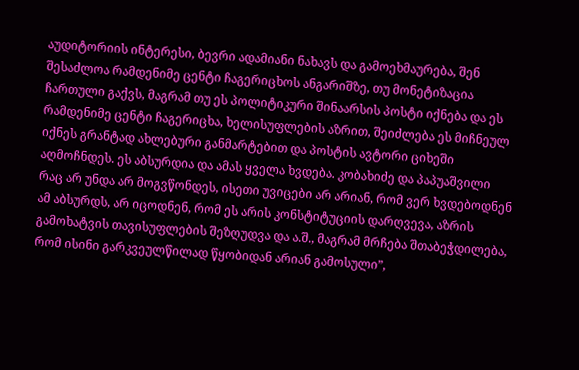აუდიტორიის ინტერესი, ბევრი ადამიანი ნახავს და გამოეხმაურება, შენ შესაძლოა რამდენიმე ცენტი ჩაგერიცხოს ანგარიშზე, თუ მონეტიზაცია ჩართული გაქვს, მაგრამ თუ ეს პოლიტიკური შინაარსის პოსტი იქნება და ეს რამდენიმე ცენტი ჩაგერიცხა, ხელისუფლების აზრით, შეიძლება ეს მიჩნეულ იქნეს გრანტად ახლებური განმარტებით და პოსტის ავტორი ციხეში აღმოჩნდეს. ეს აბსურდია და ამას ყველა ხვდება. კობახიძე და პაპუაშვილი რაც არ უნდა არ მოგვწონდეს, ისეთი უვიცები არ არიან, რომ ვერ ხვდებოდნენ ამ აბსურდს, არ იცოდნენ, რომ ეს არის კონსტიტუციის დარღვევა, აზრის გამოხატვის თავისუფლების შეზღუდვა და ა.შ., მაგრამ მრჩება შთაბეჭდილება, რომ ისინი გარკვეულწილად წყობიდან არიან გამოსული”,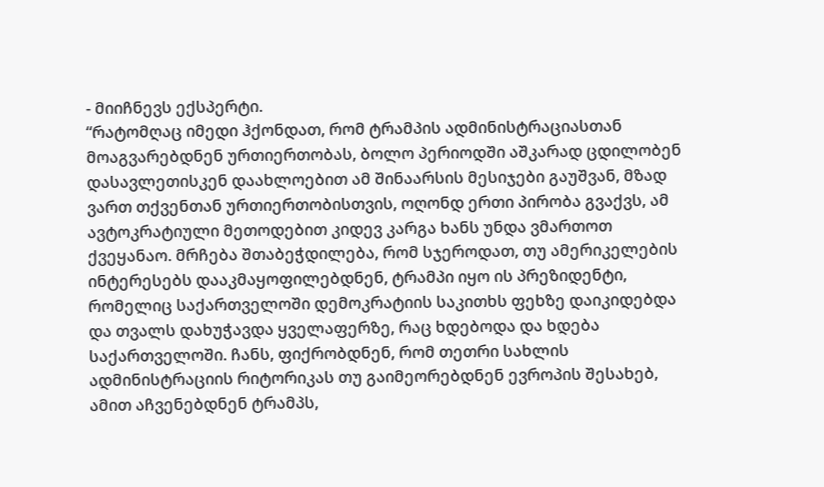- მიიჩნევს ექსპერტი.
“რატომღაც იმედი ჰქონდათ, რომ ტრამპის ადმინისტრაციასთან მოაგვარებდნენ ურთიერთობას, ბოლო პერიოდში აშკარად ცდილობენ დასავლეთისკენ დაახლოებით ამ შინაარსის მესიჯები გაუშვან, მზად ვართ თქვენთან ურთიერთობისთვის, ოღონდ ერთი პირობა გვაქვს, ამ ავტოკრატიული მეთოდებით კიდევ კარგა ხანს უნდა ვმართოთ ქვეყანაო. მრჩება შთაბეჭდილება, რომ სჯეროდათ, თუ ამერიკელების ინტერესებს დააკმაყოფილებდნენ, ტრამპი იყო ის პრეზიდენტი, რომელიც საქართველოში დემოკრატიის საკითხს ფეხზე დაიკიდებდა და თვალს დახუჭავდა ყველაფერზე, რაც ხდებოდა და ხდება საქართველოში. ჩანს, ფიქრობდნენ, რომ თეთრი სახლის ადმინისტრაციის რიტორიკას თუ გაიმეორებდნენ ევროპის შესახებ, ამით აჩვენებდნენ ტრამპს,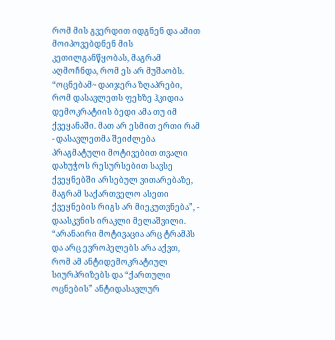რომ მის გვერდით იდგნენ და ამით მოიპოვებდნენ მის კეთილგანწყობას, მაგრამ აღმოჩნდა, რომ ეს არ მუშაობს. “ოცნებამ~ დაიჯერა ზღაპრები, რომ დასავლეთს ფეხზე ჰკიდია დემოკრატიის ბედი ამა თუ იმ ქვეყანაში. მათ არ ესმით ერთი რამ - დასავლეთმა შეიძლება პრაგმატული მოტივებით თვალი დახუჭოს რესურსებით სავსე ქვეყნებში არსებულ ვითარებაზე, მაგრამ საქართველო ასეთი ქვეყნების რიგს არ მიეკუთვნება”, - დაასკვნის ირაკლი მელაშვილი.
“არანაირი მოტივაცია არც ტრამპს და არც ევროპელებს არა აქვთ, რომ ამ ანტიდემოკრატიულ სიურპრიზებს და “ქართული ოცნების” ანტიდასავლურ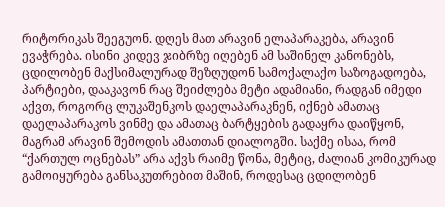რიტორიკას შეეგუონ. დღეს მათ არავინ ელაპარაკება, არავინ ევაჭრება. ისინი კიდევ ჯიბრზე იღებენ ამ საშინელ კანონებს, ცდილობენ მაქსიმალურად შეზღუდონ სამოქალაქო საზოგადოება, პარტიები, დააკავონ რაც შეიძლება მეტი ადამიანი, რადგან იმედი აქვთ, როგორც ლუკაშენკოს დაელაპარაკნენ, იქნებ ამათაც დაელაპარაკოს ვინმე და ამათაც ბარტყების გადაყრა დაიწყონ, მაგრამ არავინ შემოდის ამათთან დიალოგში. საქმე ისაა, რომ “ქართულ ოცნებას” არა აქვს რაიმე წონა, მეტიც, ძალიან კომიკურად გამოიყურება განსაკუთრებით მაშინ, როდესაც ცდილობენ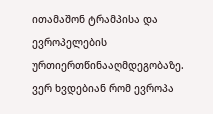ითამაშონ ტრამპისა და ევროპელების ურთიერთწინააღმდეგობაზე. ვერ ხვდებიან რომ ევროპა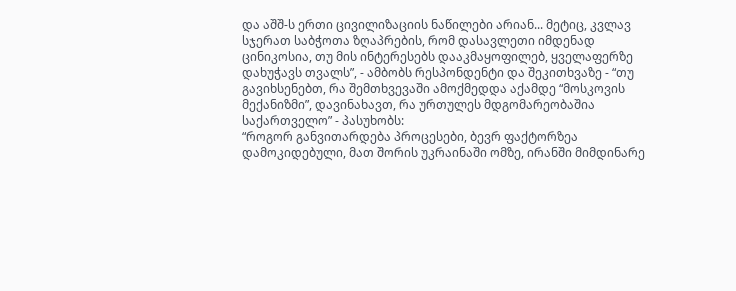და აშშ-ს ერთი ცივილიზაციის ნაწილები არიან... მეტიც, კვლავ სჯერათ საბჭოთა ზღაპრების, რომ დასავლეთი იმდენად ცინიკოსია, თუ მის ინტერესებს დააკმაყოფილებ, ყველაფერზე დახუჭავს თვალს”, - ამბობს რესპონდენტი და შეკითხვაზე - “თუ გავიხსენებთ, რა შემთხვევაში ამოქმედდა აქამდე “მოსკოვის მექანიზმი”, დავინახავთ, რა ურთულეს მდგომარეობაშია საქართველო” - პასუხობს:
“როგორ განვითარდება პროცესები, ბევრ ფაქტორზეა დამოკიდებული, მათ შორის უკრაინაში ომზე, ირანში მიმდინარე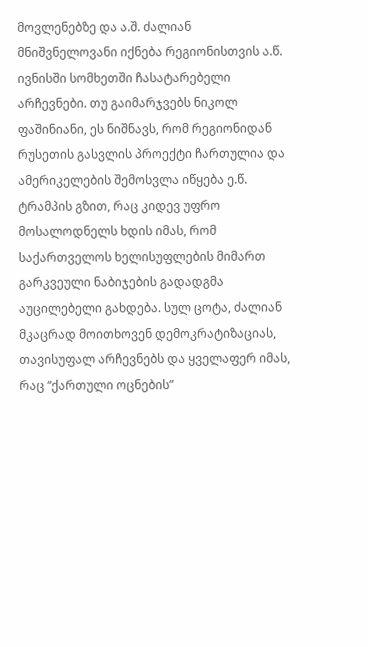მოვლენებზე და ა.შ. ძალიან მნიშვნელოვანი იქნება რეგიონისთვის ა.წ. ივნისში სომხეთში ჩასატარებელი არჩევნები. თუ გაიმარჯვებს ნიკოლ ფაშინიანი, ეს ნიშნავს, რომ რეგიონიდან რუსეთის გასვლის პროექტი ჩართულია და ამერიკელების შემოსვლა იწყება ე.წ. ტრამპის გზით, რაც კიდევ უფრო მოსალოდნელს ხდის იმას, რომ საქართველოს ხელისუფლების მიმართ გარკვეული ნაბიჯების გადადგმა აუცილებელი გახდება. სულ ცოტა, ძალიან მკაცრად მოითხოვენ დემოკრატიზაციას, თავისუფალ არჩევნებს და ყველაფერ იმას, რაც “ქართული ოცნების”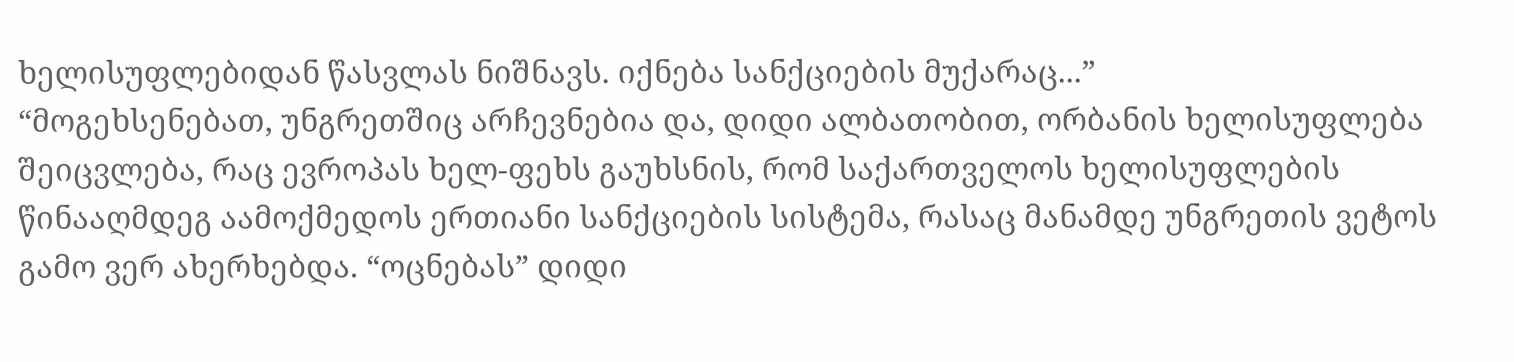ხელისუფლებიდან წასვლას ნიშნავს. იქნება სანქციების მუქარაც...”
“მოგეხსენებათ, უნგრეთშიც არჩევნებია და, დიდი ალბათობით, ორბანის ხელისუფლება შეიცვლება, რაც ევროპას ხელ-ფეხს გაუხსნის, რომ საქართველოს ხელისუფლების წინააღმდეგ აამოქმედოს ერთიანი სანქციების სისტემა, რასაც მანამდე უნგრეთის ვეტოს გამო ვერ ახერხებდა. “ოცნებას” დიდი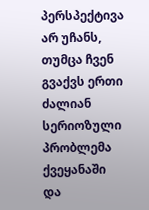პერსპექტივა არ უჩანს, თუმცა ჩვენ გვაქვს ერთი ძალიან სერიოზული პრობლემა ქვეყანაში და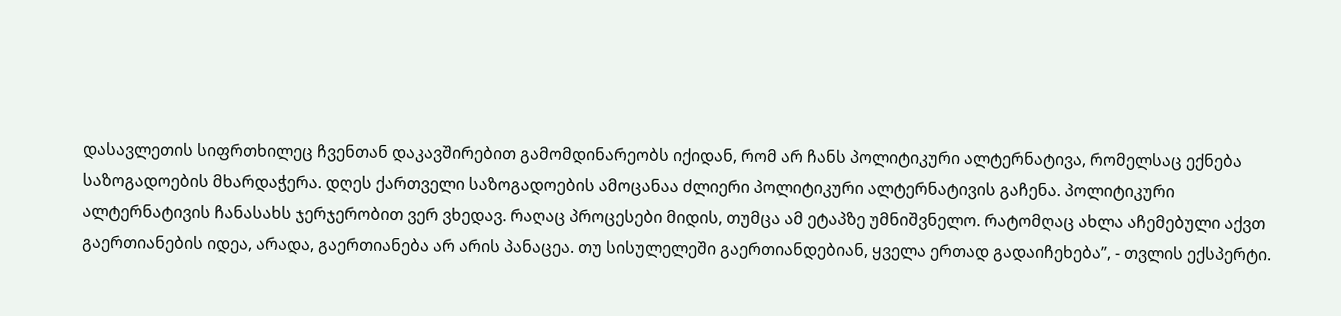დასავლეთის სიფრთხილეც ჩვენთან დაკავშირებით გამომდინარეობს იქიდან, რომ არ ჩანს პოლიტიკური ალტერნატივა, რომელსაც ექნება საზოგადოების მხარდაჭერა. დღეს ქართველი საზოგადოების ამოცანაა ძლიერი პოლიტიკური ალტერნატივის გაჩენა. პოლიტიკური ალტერნატივის ჩანასახს ჯერჯერობით ვერ ვხედავ. რაღაც პროცესები მიდის, თუმცა ამ ეტაპზე უმნიშვნელო. რატომღაც ახლა აჩემებული აქვთ გაერთიანების იდეა, არადა, გაერთიანება არ არის პანაცეა. თუ სისულელეში გაერთიანდებიან, ყველა ერთად გადაიჩეხება”, - თვლის ექსპერტი.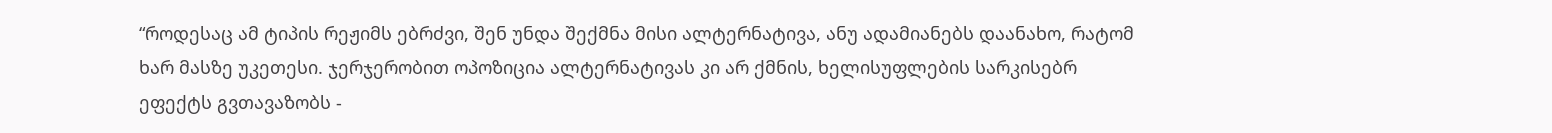“როდესაც ამ ტიპის რეჟიმს ებრძვი, შენ უნდა შექმნა მისი ალტერნატივა, ანუ ადამიანებს დაანახო, რატომ ხარ მასზე უკეთესი. ჯერჯერობით ოპოზიცია ალტერნატივას კი არ ქმნის, ხელისუფლების სარკისებრ ეფექტს გვთავაზობს -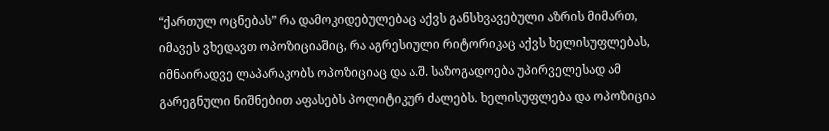“ქართულ ოცნებას” რა დამოკიდებულებაც აქვს განსხვავებული აზრის მიმართ, იმავეს ვხედავთ ოპოზიციაშიც, რა აგრესიული რიტორიკაც აქვს ხელისუფლებას, იმნაირადვე ლაპარაკობს ოპოზიციაც და ა.შ. საზოგადოება უპირველესად ამ გარეგნული ნიშნებით აფასებს პოლიტიკურ ძალებს. ხელისუფლება და ოპოზიცია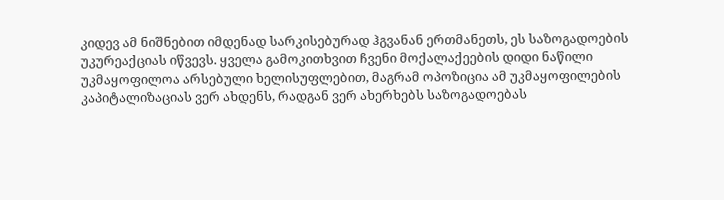კიდევ ამ ნიშნებით იმდენად სარკისებურად ჰგვანან ერთმანეთს, ეს საზოგადოების უკურეაქციას იწვევს. ყველა გამოკითხვით ჩვენი მოქალაქეების დიდი ნაწილი უკმაყოფილოა არსებული ხელისუფლებით, მაგრამ ოპოზიცია ამ უკმაყოფილების კაპიტალიზაციას ვერ ახდენს, რადგან ვერ ახერხებს საზოგადოებას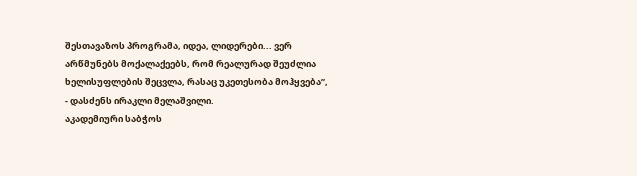შესთავაზოს პროგრამა, იდეა, ლიდერები... ვერ არწმუნებს მოქალაქეებს, რომ რეალურად შეუძლია ხელისუფლების შეცვლა, რასაც უკეთესობა მოჰყვება”, - დასძენს ირაკლი მელაშვილი.
აკადემიური საბჭოს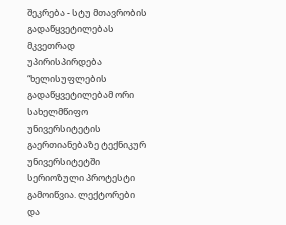შეკრება - სტუ მთავრობის გადაწყვეტილებას მკვეთრად უპირისპირდება
“ხელისუფლების გადაწყვეტილებამ ორი სახელმწიფო უნივერსიტეტის გაერთიანებაზე ტექნიკურ უნივერსიტეტში სერიოზული პროტესტი გამოიწვია. ლექტორები და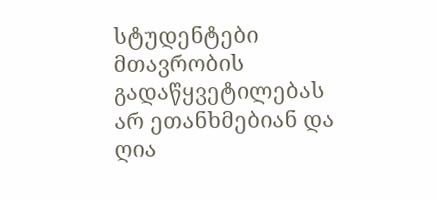სტუდენტები მთავრობის გადაწყვეტილებას არ ეთანხმებიან და ღია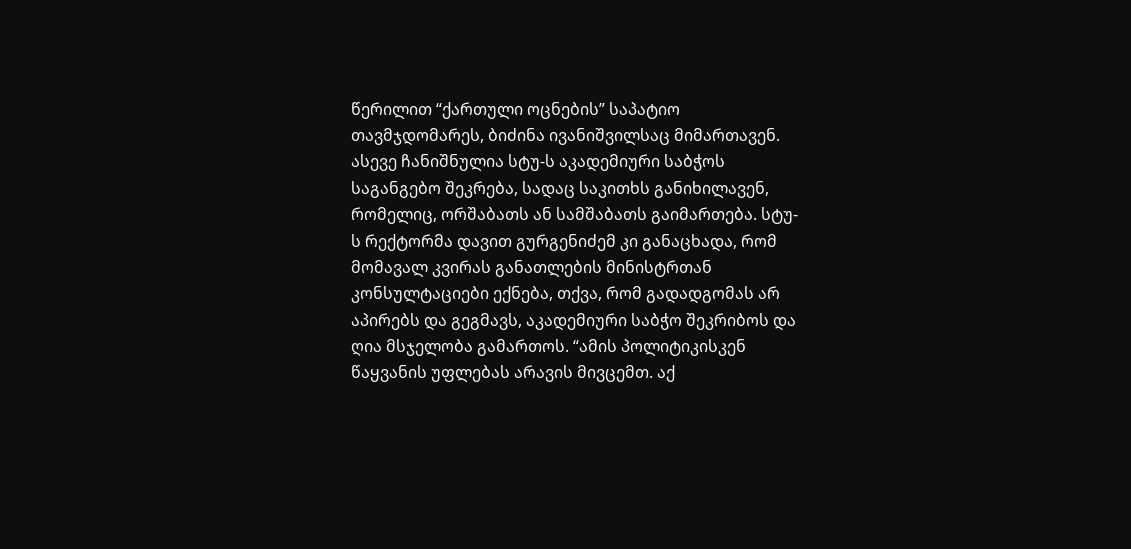წერილით “ქართული ოცნების” საპატიო თავმჯდომარეს, ბიძინა ივანიშვილსაც მიმართავენ. ასევე ჩანიშნულია სტუ-ს აკადემიური საბჭოს საგანგებო შეკრება, სადაც საკითხს განიხილავენ, რომელიც, ორშაბათს ან სამშაბათს გაიმართება. სტუ-ს რექტორმა დავით გურგენიძემ კი განაცხადა, რომ მომავალ კვირას განათლების მინისტრთან კონსულტაციები ექნება, თქვა, რომ გადადგომას არ აპირებს და გეგმავს, აკადემიური საბჭო შეკრიბოს და ღია მსჯელობა გამართოს. “ამის პოლიტიკისკენ წაყვანის უფლებას არავის მივცემთ. აქ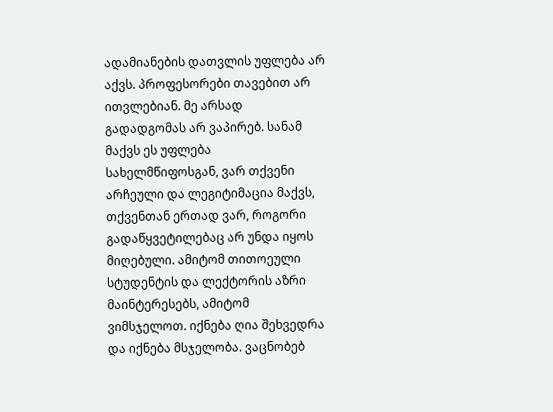ადამიანების დათვლის უფლება არ აქვს. პროფესორები თავებით არ ითვლებიან. მე არსად გადადგომას არ ვაპირებ. სანამ მაქვს ეს უფლება სახელმწიფოსგან, ვარ თქვენი არჩეული და ლეგიტიმაცია მაქვს, თქვენთან ერთად ვარ, როგორი გადაწყვეტილებაც არ უნდა იყოს მიღებული. ამიტომ თითოეული სტუდენტის და ლექტორის აზრი მაინტერესებს, ამიტომ ვიმსჯელოთ. იქნება ღია შეხვედრა და იქნება მსჯელობა. ვაცნობებ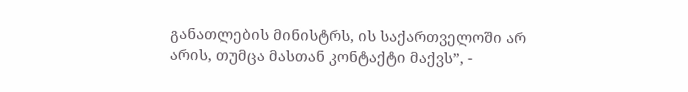განათლების მინისტრს, ის საქართველოში არ არის, თუმცა მასთან კონტაქტი მაქვს”, -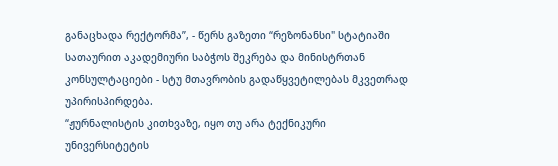განაცხადა რექტორმა”, - წერს გაზეთი “რეზონანსი" სტატიაში სათაურით აკადემიური საბჭოს შეკრება და მინისტრთან კონსულტაციები - სტუ მთავრობის გადაწყვეტილებას მკვეთრად უპირისპირდება.
“ჟურნალისტის კითხვაზე, იყო თუ არა ტექნიკური უნივერსიტეტის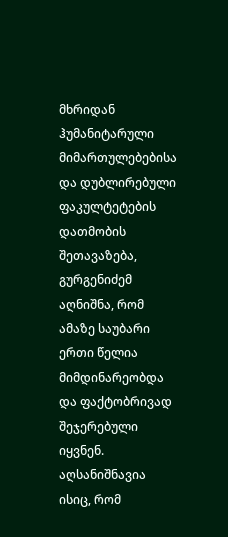მხრიდან ჰუმანიტარული მიმართულებებისა და დუბლირებული ფაკულტეტების დათმობის შეთავაზება, გურგენიძემ აღნიშნა, რომ ამაზე საუბარი ერთი წელია მიმდინარეობდა და ფაქტობრივად შეჯერებული იყვნენ. აღსანიშნავია ისიც, რომ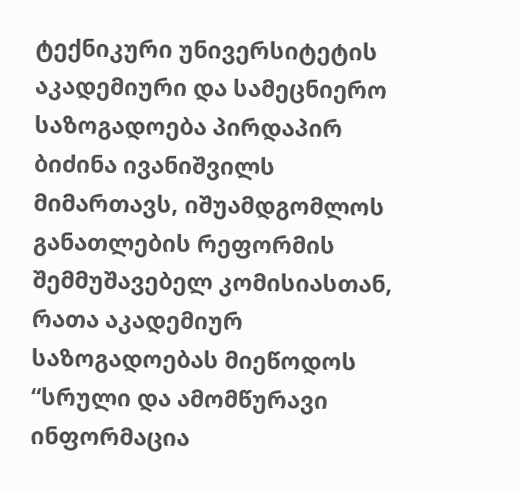ტექნიკური უნივერსიტეტის აკადემიური და სამეცნიერო საზოგადოება პირდაპირ ბიძინა ივანიშვილს მიმართავს, იშუამდგომლოს განათლების რეფორმის შემმუშავებელ კომისიასთან, რათა აკადემიურ საზოგადოებას მიეწოდოს “სრული და ამომწურავი ინფორმაცია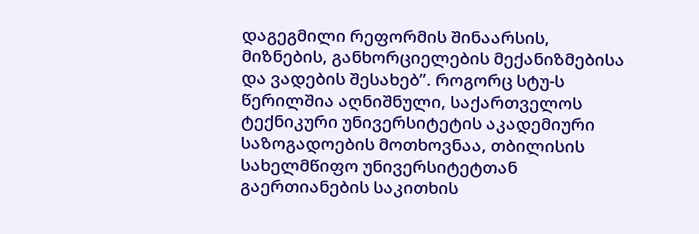დაგეგმილი რეფორმის შინაარსის, მიზნების, განხორციელების მექანიზმებისა და ვადების შესახებ”. როგორც სტუ-ს წერილშია აღნიშნული, საქართველოს ტექნიკური უნივერსიტეტის აკადემიური საზოგადოების მოთხოვნაა, თბილისის სახელმწიფო უნივერსიტეტთან გაერთიანების საკითხის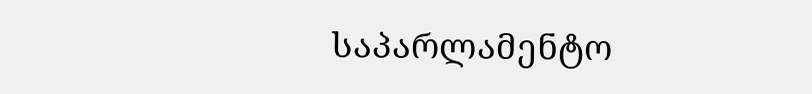საპარლამენტო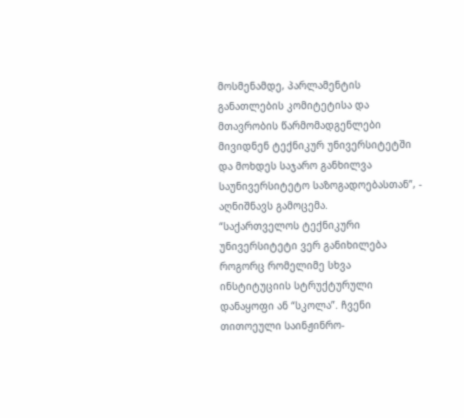მოსმენამდე, პარლამენტის განათლების კომიტეტისა და მთავრობის წარმომადგენლები მივიდნენ ტექნიკურ უნივერსიტეტში და მოხდეს საჯარო განხილვა საუნივერსიტეტო საზოგადოებასთან”, - აღნიშნავს გამოცემა.
“საქართველოს ტექნიკური უნივერსიტეტი ვერ განიხილება როგორც რომელიმე სხვა ინსტიტუციის სტრუქტურული დანაყოფი ან “სკოლა”. ჩვენი თითოეული საინჟინრო-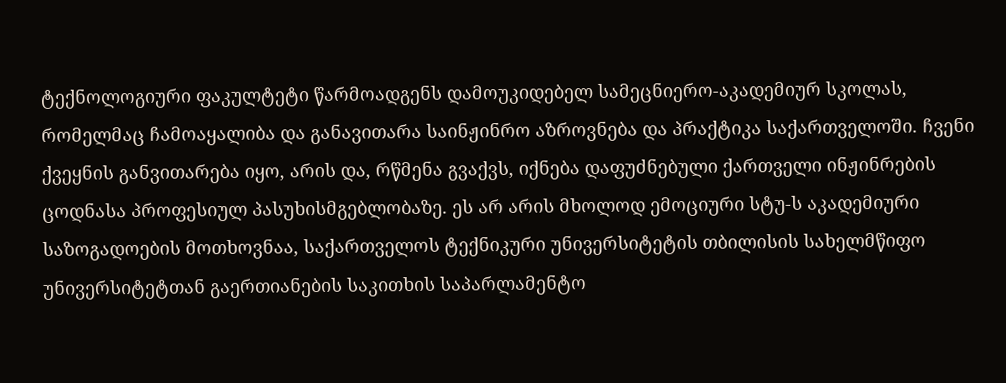ტექნოლოგიური ფაკულტეტი წარმოადგენს დამოუკიდებელ სამეცნიერო-აკადემიურ სკოლას, რომელმაც ჩამოაყალიბა და განავითარა საინჟინრო აზროვნება და პრაქტიკა საქართველოში. ჩვენი ქვეყნის განვითარება იყო, არის და, რწმენა გვაქვს, იქნება დაფუძნებული ქართველი ინჟინრების ცოდნასა პროფესიულ პასუხისმგებლობაზე. ეს არ არის მხოლოდ ემოციური სტუ-ს აკადემიური საზოგადოების მოთხოვნაა, საქართველოს ტექნიკური უნივერსიტეტის თბილისის სახელმწიფო უნივერსიტეტთან გაერთიანების საკითხის საპარლამენტო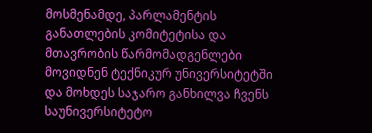მოსმენამდე, პარლამენტის განათლების კომიტეტისა და მთავრობის წარმომადგენლები მოვიდნენ ტექნიკურ უნივერსიტეტში და მოხდეს საჯარო განხილვა ჩვენს საუნივერსიტეტო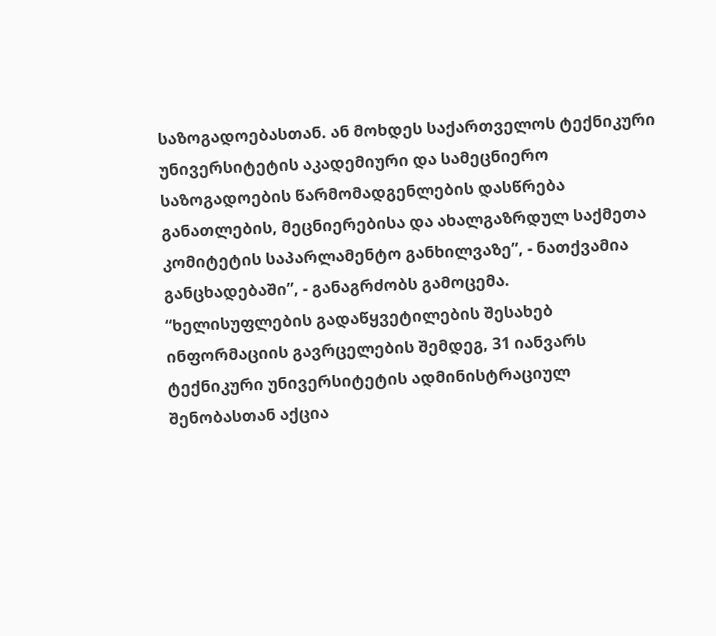საზოგადოებასთან. ან მოხდეს საქართველოს ტექნიკური უნივერსიტეტის აკადემიური და სამეცნიერო საზოგადოების წარმომადგენლების დასწრება განათლების, მეცნიერებისა და ახალგაზრდულ საქმეთა კომიტეტის საპარლამენტო განხილვაზე”, - ნათქვამია განცხადებაში”, - განაგრძობს გამოცემა.
“ხელისუფლების გადაწყვეტილების შესახებ ინფორმაციის გავრცელების შემდეგ, 31 იანვარს ტექნიკური უნივერსიტეტის ადმინისტრაციულ შენობასთან აქცია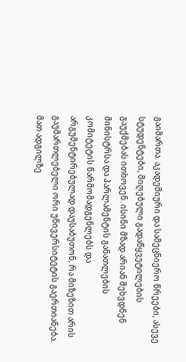გაიმართა. აკადემიური და სამეცნიერო წრეები, ასევე სტუდენტები, მიღებული გადაწყვეტილების გაუქმებას ითხოვენ. ისინი მზად არიან შეხვდნენ მინისტრსა და პარლამენტის განათლების კომიტეტის წარმომადგენლებს და არგუმენტირებულად დაუსაბუთონ, რა მიზეზით არის გაუმართლებელი ორი უნივერსიტეტის გაერთიანება. მათ ადგილზე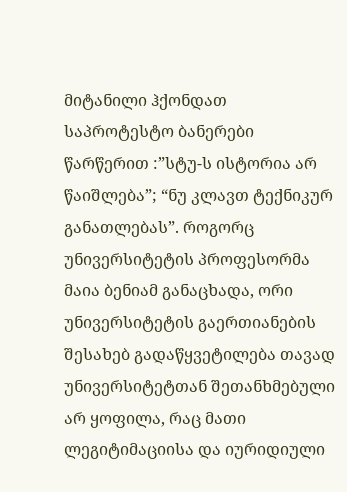მიტანილი ჰქონდათ საპროტესტო ბანერები წარწერით :”სტუ-ს ისტორია არ წაიშლება”; “ნუ კლავთ ტექნიკურ განათლებას”. როგორც უნივერსიტეტის პროფესორმა მაია ბენიამ განაცხადა, ორი უნივერსიტეტის გაერთიანების შესახებ გადაწყვეტილება თავად უნივერსიტეტთან შეთანხმებული არ ყოფილა, რაც მათი ლეგიტიმაციისა და იურიდიული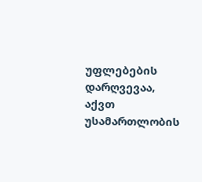უფლებების დარღვევაა, აქვთ უსამართლობის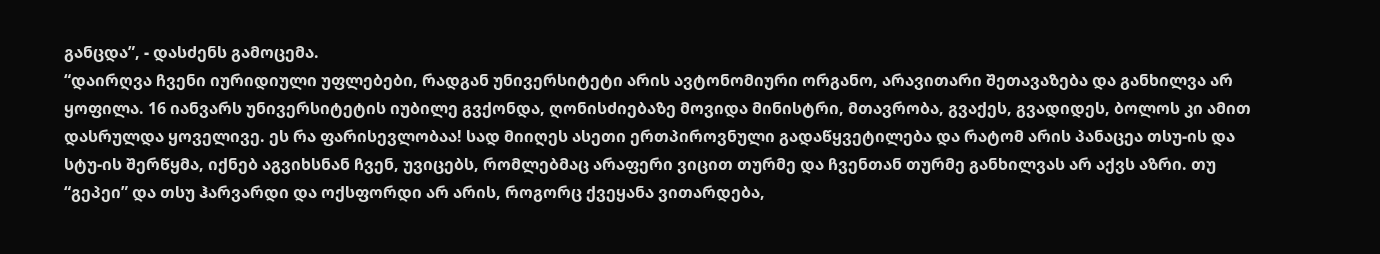განცდა”, - დასძენს გამოცემა.
“დაირღვა ჩვენი იურიდიული უფლებები, რადგან უნივერსიტეტი არის ავტონომიური ორგანო, არავითარი შეთავაზება და განხილვა არ ყოფილა. 16 იანვარს უნივერსიტეტის იუბილე გვქონდა, ღონისძიებაზე მოვიდა მინისტრი, მთავრობა, გვაქეს, გვადიდეს, ბოლოს კი ამით დასრულდა ყოველივე. ეს რა ფარისევლობაა! სად მიიღეს ასეთი ერთპიროვნული გადაწყვეტილება და რატომ არის პანაცეა თსუ-ის და სტუ-ის შერწყმა, იქნებ აგვიხსნან ჩვენ, უვიცებს, რომლებმაც არაფერი ვიცით თურმე და ჩვენთან თურმე განხილვას არ აქვს აზრი. თუ “გეპეი” და თსუ ჰარვარდი და ოქსფორდი არ არის, როგორც ქვეყანა ვითარდება,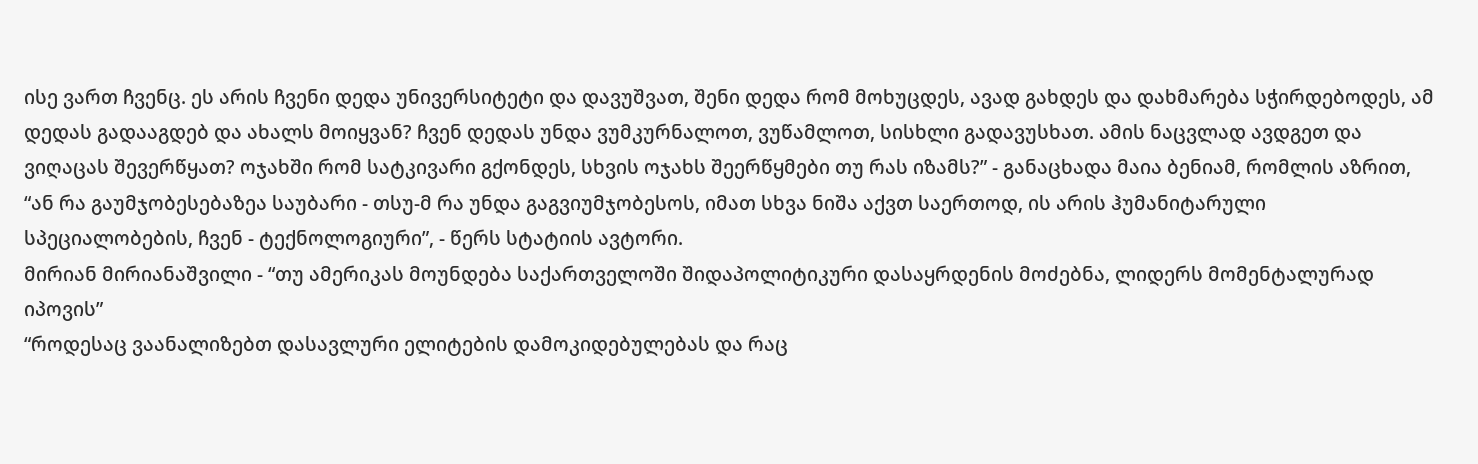ისე ვართ ჩვენც. ეს არის ჩვენი დედა უნივერსიტეტი და დავუშვათ, შენი დედა რომ მოხუცდეს, ავად გახდეს და დახმარება სჭირდებოდეს, ამ დედას გადააგდებ და ახალს მოიყვან? ჩვენ დედას უნდა ვუმკურნალოთ, ვუწამლოთ, სისხლი გადავუსხათ. ამის ნაცვლად ავდგეთ და ვიღაცას შევერწყათ? ოჯახში რომ სატკივარი გქონდეს, სხვის ოჯახს შეერწყმები თუ რას იზამს?” - განაცხადა მაია ბენიამ, რომლის აზრით, “ან რა გაუმჯობესებაზეა საუბარი - თსუ-მ რა უნდა გაგვიუმჯობესოს, იმათ სხვა ნიშა აქვთ საერთოდ, ის არის ჰუმანიტარული სპეციალობების, ჩვენ - ტექნოლოგიური”, - წერს სტატიის ავტორი.
მირიან მირიანაშვილი - “თუ ამერიკას მოუნდება საქართველოში შიდაპოლიტიკური დასაყრდენის მოძებნა, ლიდერს მომენტალურად იპოვის”
“როდესაც ვაანალიზებთ დასავლური ელიტების დამოკიდებულებას და რაც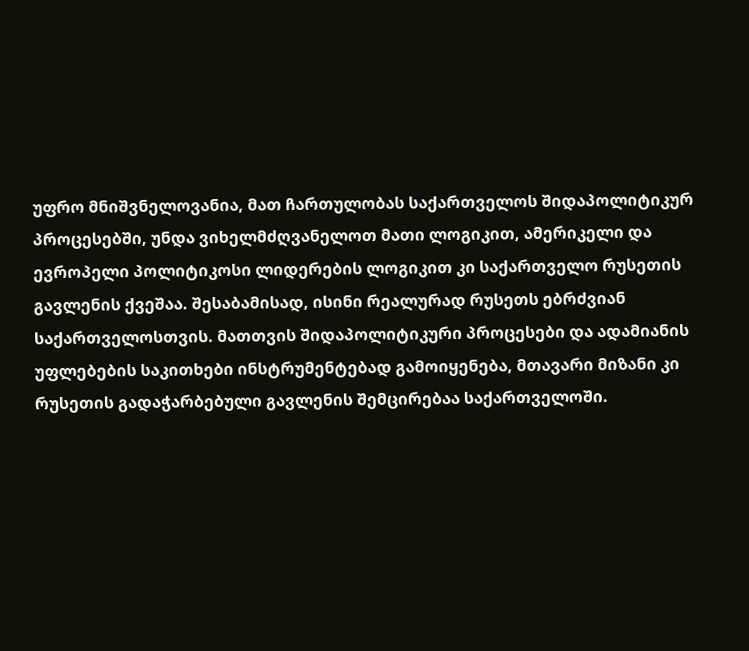უფრო მნიშვნელოვანია, მათ ჩართულობას საქართველოს შიდაპოლიტიკურ პროცესებში, უნდა ვიხელმძღვანელოთ მათი ლოგიკით, ამერიკელი და ევროპელი პოლიტიკოსი ლიდერების ლოგიკით კი საქართველო რუსეთის გავლენის ქვეშაა. შესაბამისად, ისინი რეალურად რუსეთს ებრძვიან საქართველოსთვის. მათთვის შიდაპოლიტიკური პროცესები და ადამიანის უფლებების საკითხები ინსტრუმენტებად გამოიყენება, მთავარი მიზანი კი რუსეთის გადაჭარბებული გავლენის შემცირებაა საქართველოში.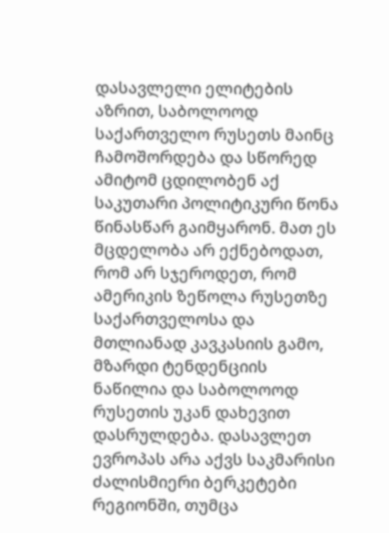დასავლელი ელიტების აზრით, საბოლოოდ საქართველო რუსეთს მაინც ჩამოშორდება და სწორედ ამიტომ ცდილობენ აქ საკუთარი პოლიტიკური წონა წინასწარ გაიმყარონ. მათ ეს მცდელობა არ ექნებოდათ, რომ არ სჯეროდეთ, რომ ამერიკის ზეწოლა რუსეთზე საქართველოსა და მთლიანად კავკასიის გამო, მზარდი ტენდენციის ნაწილია და საბოლოოდ რუსეთის უკან დახევით დასრულდება. დასავლეთ ევროპას არა აქვს საკმარისი ძალისმიერი ბერკეტები რეგიონში, თუმცა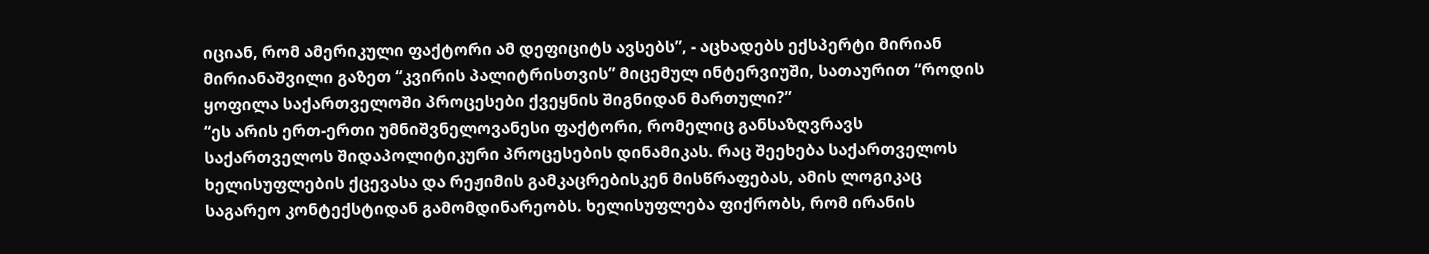იციან, რომ ამერიკული ფაქტორი ამ დეფიციტს ავსებს”, - აცხადებს ექსპერტი მირიან მირიანაშვილი გაზეთ “კვირის პალიტრისთვის” მიცემულ ინტერვიუში, სათაურით “როდის ყოფილა საქართველოში პროცესები ქვეყნის შიგნიდან მართული?”
“ეს არის ერთ-ერთი უმნიშვნელოვანესი ფაქტორი, რომელიც განსაზღვრავს საქართველოს შიდაპოლიტიკური პროცესების დინამიკას. რაც შეეხება საქართველოს ხელისუფლების ქცევასა და რეჟიმის გამკაცრებისკენ მისწრაფებას, ამის ლოგიკაც საგარეო კონტექსტიდან გამომდინარეობს. ხელისუფლება ფიქრობს, რომ ირანის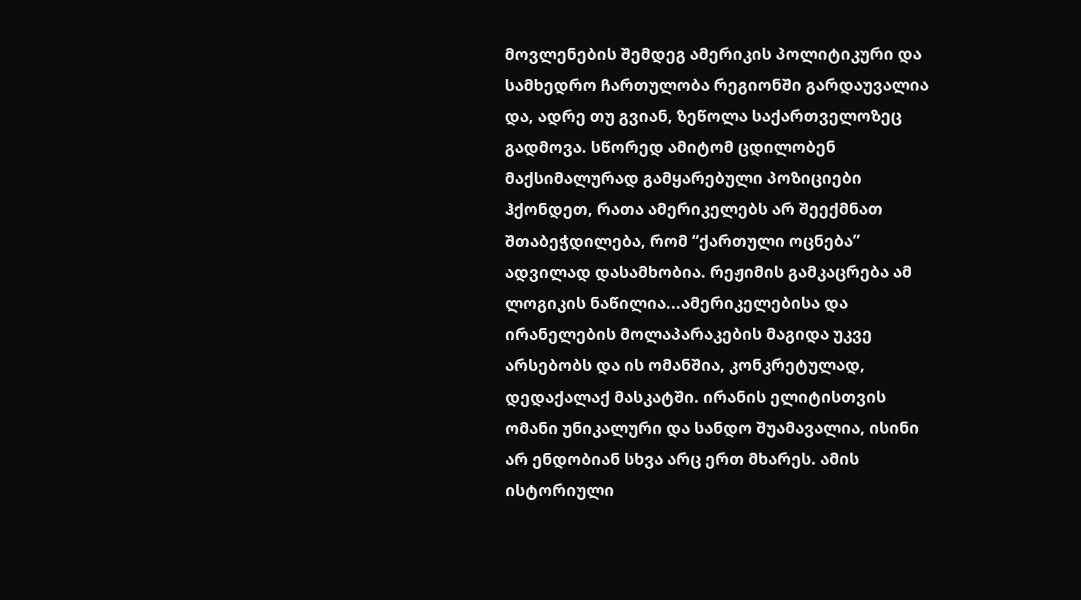მოვლენების შემდეგ ამერიკის პოლიტიკური და სამხედრო ჩართულობა რეგიონში გარდაუვალია და, ადრე თუ გვიან, ზეწოლა საქართველოზეც გადმოვა. სწორედ ამიტომ ცდილობენ მაქსიმალურად გამყარებული პოზიციები ჰქონდეთ, რათა ამერიკელებს არ შეექმნათ შთაბეჭდილება, რომ “ქართული ოცნება” ადვილად დასამხობია. რეჟიმის გამკაცრება ამ ლოგიკის ნაწილია...ამერიკელებისა და ირანელების მოლაპარაკების მაგიდა უკვე არსებობს და ის ომანშია, კონკრეტულად, დედაქალაქ მასკატში. ირანის ელიტისთვის ომანი უნიკალური და სანდო შუამავალია, ისინი არ ენდობიან სხვა არც ერთ მხარეს. ამის ისტორიული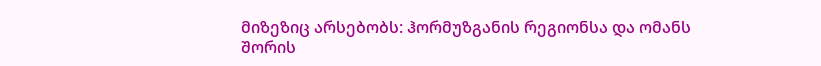მიზეზიც არსებობს: ჰორმუზგანის რეგიონსა და ომანს შორის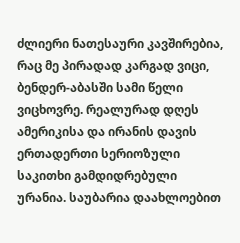ძლიერი ნათესაური კავშირებია, რაც მე პირადად კარგად ვიცი, ბენდერ-აბასში სამი წელი ვიცხოვრე. რეალურად დღეს ამერიკისა და ირანის დავის ერთადერთი სერიოზული საკითხი გამდიდრებული ურანია. საუბარია დაახლოებით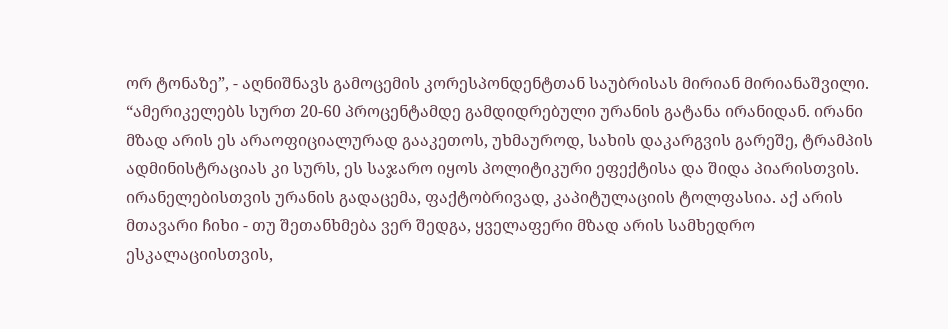ორ ტონაზე”, - აღნიშნავს გამოცემის კორესპონდენტთან საუბრისას მირიან მირიანაშვილი.
“ამერიკელებს სურთ 20-60 პროცენტამდე გამდიდრებული ურანის გატანა ირანიდან. ირანი მზად არის ეს არაოფიციალურად გააკეთოს, უხმაუროდ, სახის დაკარგვის გარეშე, ტრამპის ადმინისტრაციას კი სურს, ეს საჯარო იყოს პოლიტიკური ეფექტისა და შიდა პიარისთვის. ირანელებისთვის ურანის გადაცემა, ფაქტობრივად, კაპიტულაციის ტოლფასია. აქ არის მთავარი ჩიხი - თუ შეთანხმება ვერ შედგა, ყველაფერი მზად არის სამხედრო ესკალაციისთვის,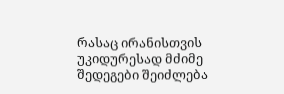რასაც ირანისთვის უკიდურესად მძიმე შედეგები შეიძლება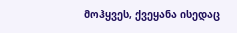მოჰყვეს, ქვეყანა ისედაც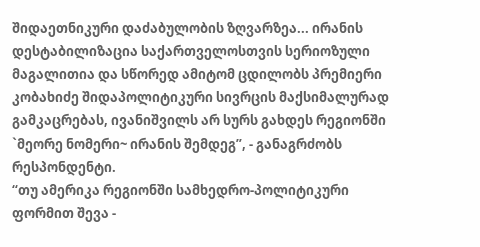შიდაეთნიკური დაძაბულობის ზღვარზეა... ირანის დესტაბილიზაცია საქართველოსთვის სერიოზული მაგალითია და სწორედ ამიტომ ცდილობს პრემიერი კობახიძე შიდაპოლიტიკური სივრცის მაქსიმალურად გამკაცრებას, ივანიშვილს არ სურს გახდეს რეგიონში `მეორე ნომერი~ ირანის შემდეგ”, - განაგრძობს რესპონდენტი.
“თუ ამერიკა რეგიონში სამხედრო-პოლიტიკური ფორმით შევა -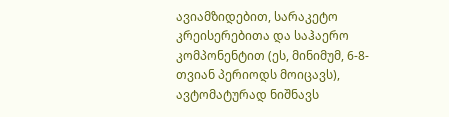ავიამზიდებით, სარაკეტო კრეისერებითა და საჰაერო კომპონენტით (ეს, მინიმუმ, 6-8-თვიან პერიოდს მოიცავს), ავტომატურად ნიშნავს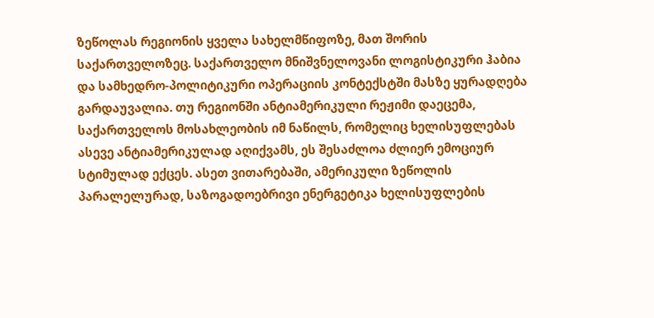ზეწოლას რეგიონის ყველა სახელმწიფოზე, მათ შორის საქართველოზეც. საქართველო მნიშვნელოვანი ლოგისტიკური ჰაბია და სამხედრო-პოლიტიკური ოპერაციის კონტექსტში მასზე ყურადღება გარდაუვალია. თუ რეგიონში ანტიამერიკული რეჟიმი დაეცემა, საქართველოს მოსახლეობის იმ ნაწილს, რომელიც ხელისუფლებას ასევე ანტიამერიკულად აღიქვამს, ეს შესაძლოა ძლიერ ემოციურ სტიმულად ექცეს. ასეთ ვითარებაში, ამერიკული ზეწოლის პარალელურად, საზოგადოებრივი ენერგეტიკა ხელისუფლების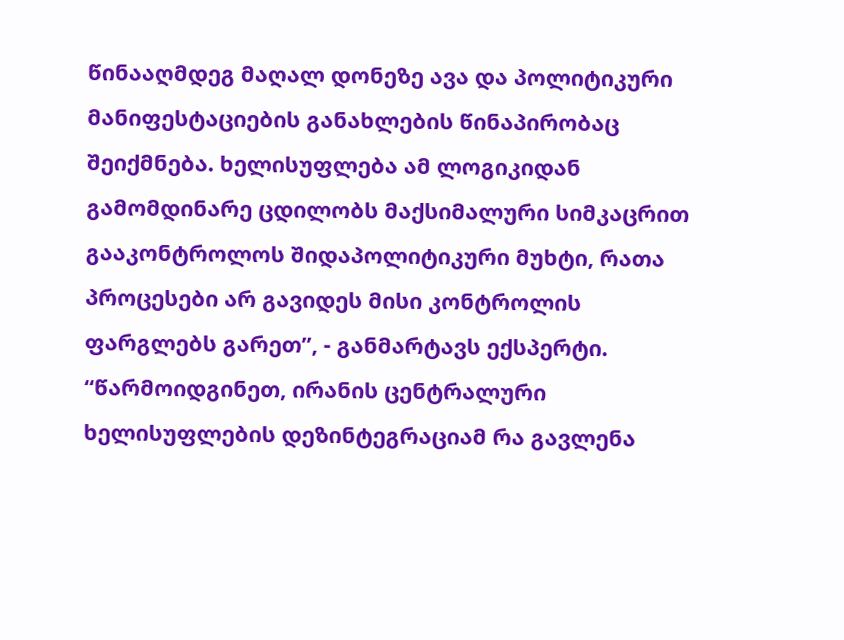წინააღმდეგ მაღალ დონეზე ავა და პოლიტიკური მანიფესტაციების განახლების წინაპირობაც შეიქმნება. ხელისუფლება ამ ლოგიკიდან გამომდინარე ცდილობს მაქსიმალური სიმკაცრით გააკონტროლოს შიდაპოლიტიკური მუხტი, რათა პროცესები არ გავიდეს მისი კონტროლის ფარგლებს გარეთ”, - განმარტავს ექსპერტი.
“წარმოიდგინეთ, ირანის ცენტრალური ხელისუფლების დეზინტეგრაციამ რა გავლენა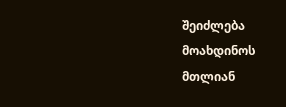შეიძლება მოახდინოს მთლიან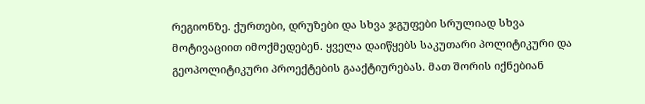რეგიონზე. ქურთები, დრუზები და სხვა ჯგუფები სრულიად სხვა მოტივაციით იმოქმედებენ. ყველა დაიწყებს საკუთარი პოლიტიკური და გეოპოლიტიკური პროექტების გააქტიურებას. მათ შორის იქნებიან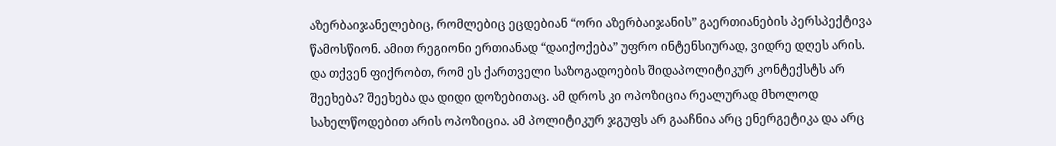აზერბაიჯანელებიც, რომლებიც ეცდებიან “ორი აზერბაიჯანის” გაერთიანების პერსპექტივა წამოსწიონ. ამით რეგიონი ერთიანად “დაიქოქება” უფრო ინტენსიურად, ვიდრე დღეს არის. და თქვენ ფიქრობთ, რომ ეს ქართველი საზოგადოების შიდაპოლიტიკურ კონტექსტს არ შეეხება? შეეხება და დიდი დოზებითაც. ამ დროს კი ოპოზიცია რეალურად მხოლოდ სახელწოდებით არის ოპოზიცია. ამ პოლიტიკურ ჯგუფს არ გააჩნია არც ენერგეტიკა და არც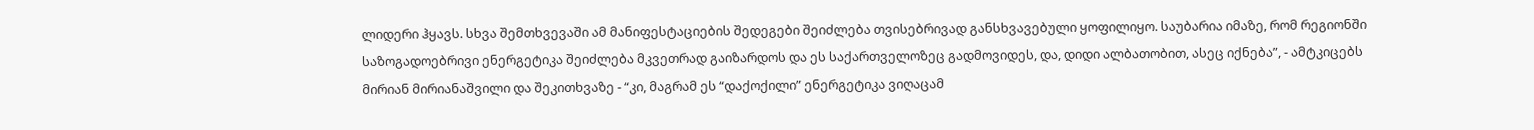ლიდერი ჰყავს. სხვა შემთხვევაში ამ მანიფესტაციების შედეგები შეიძლება თვისებრივად განსხვავებული ყოფილიყო. საუბარია იმაზე, რომ რეგიონში საზოგადოებრივი ენერგეტიკა შეიძლება მკვეთრად გაიზარდოს და ეს საქართველოზეც გადმოვიდეს, და, დიდი ალბათობით, ასეც იქნება”, - ამტკიცებს მირიან მირიანაშვილი და შეკითხვაზე - “კი, მაგრამ ეს “დაქოქილი” ენერგეტიკა ვიღაცამ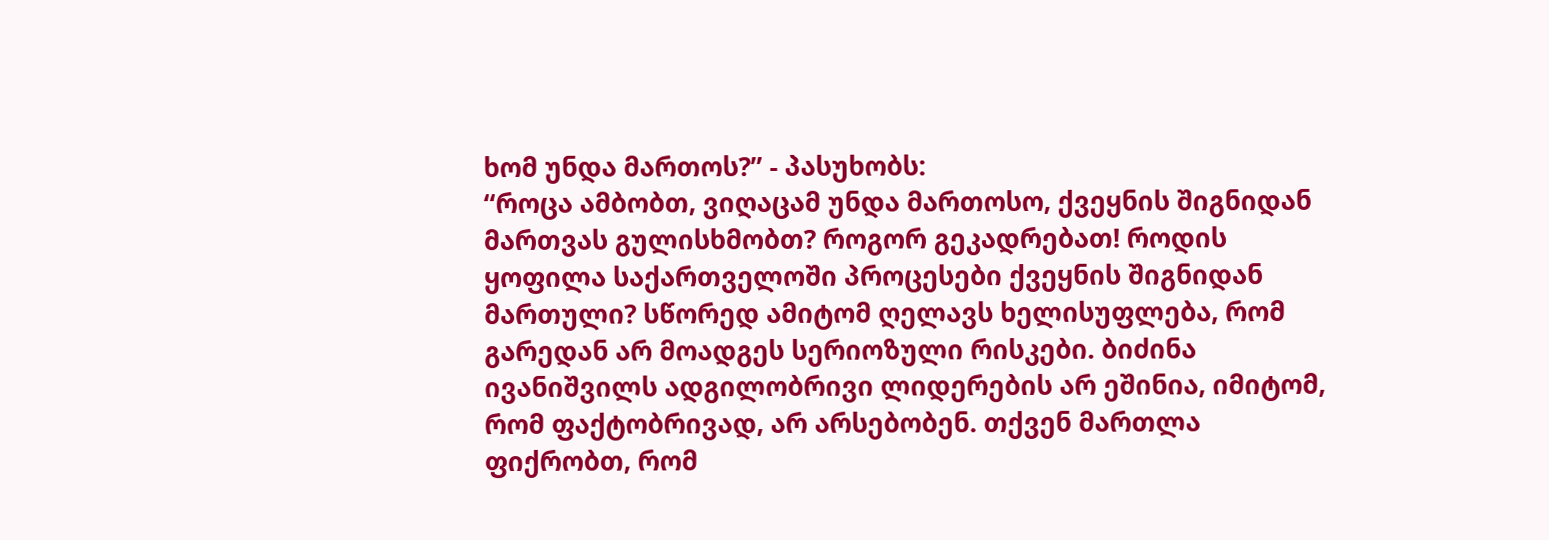ხომ უნდა მართოს?” - პასუხობს:
“როცა ამბობთ, ვიღაცამ უნდა მართოსო, ქვეყნის შიგნიდან მართვას გულისხმობთ? როგორ გეკადრებათ! როდის ყოფილა საქართველოში პროცესები ქვეყნის შიგნიდან მართული? სწორედ ამიტომ ღელავს ხელისუფლება, რომ გარედან არ მოადგეს სერიოზული რისკები. ბიძინა ივანიშვილს ადგილობრივი ლიდერების არ ეშინია, იმიტომ, რომ ფაქტობრივად, არ არსებობენ. თქვენ მართლა ფიქრობთ, რომ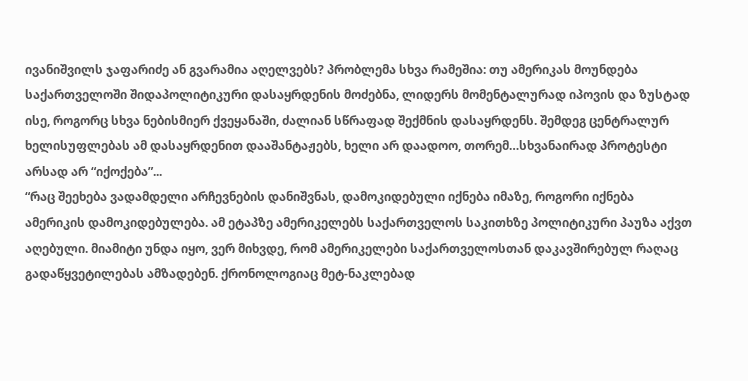ივანიშვილს ჯაფარიძე ან გვარამია აღელვებს? პრობლემა სხვა რამეშია: თუ ამერიკას მოუნდება საქართველოში შიდაპოლიტიკური დასაყრდენის მოძებნა, ლიდერს მომენტალურად იპოვის და ზუსტად ისე, როგორც სხვა ნებისმიერ ქვეყანაში, ძალიან სწრაფად შექმნის დასაყრდენს. შემდეგ ცენტრალურ ხელისუფლებას ამ დასაყრდენით დააშანტაჟებს, ხელი არ დაადოო, თორემ…სხვანაირად პროტესტი არსად არ “იქოქება”...
“რაც შეეხება ვადამდელი არჩევნების დანიშვნას, დამოკიდებული იქნება იმაზე, როგორი იქნება ამერიკის დამოკიდებულება. ამ ეტაპზე ამერიკელებს საქართველოს საკითხზე პოლიტიკური პაუზა აქვთ აღებული. მიამიტი უნდა იყო, ვერ მიხვდე, რომ ამერიკელები საქართველოსთან დაკავშირებულ რაღაც გადაწყვეტილებას ამზადებენ. ქრონოლოგიაც მეტ-ნაკლებად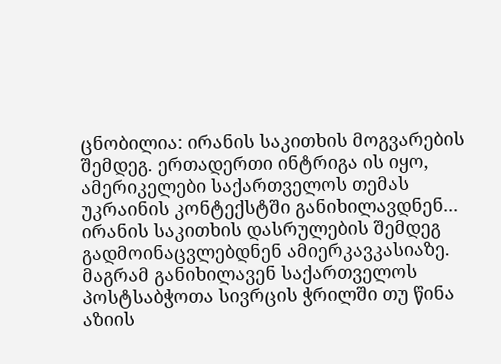ცნობილია: ირანის საკითხის მოგვარების შემდეგ. ერთადერთი ინტრიგა ის იყო, ამერიკელები საქართველოს თემას უკრაინის კონტექსტში განიხილავდნენ... ირანის საკითხის დასრულების შემდეგ გადმოინაცვლებდნენ ამიერკავკასიაზე. მაგრამ განიხილავენ საქართველოს პოსტსაბჭოთა სივრცის ჭრილში თუ წინა აზიის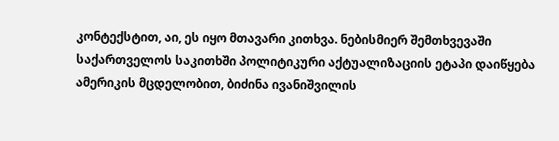კონტექსტით, აი, ეს იყო მთავარი კითხვა. ნებისმიერ შემთხვევაში საქართველოს საკითხში პოლიტიკური აქტუალიზაციის ეტაპი დაიწყება ამერიკის მცდელობით, ბიძინა ივანიშვილის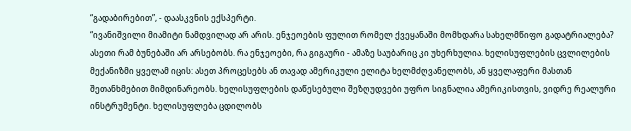“გადაბირებით”, - დაასკვნის ექსპერტი.
“ივანიშვილი მიამიტი ნამდვილად არ არის. ენჯეოების ფულით რომელ ქვეყანაში მომხდარა სახელმწიფო გადატრიალება? ასეთი რამ ბუნებაში არ არსებობს. რა ენჯეოები, რა გიგაური - ამაზე საუბარიც კი უხერხულია. ხელისუფლების ცვლილების მექანიზმი ყველამ იცის: ასეთ პროცესებს ან თავად ამერიკული ელიტა ხელმძღვანელობს, ან ყველაფერი მასთან შეთანხმებით მიმდინარეობს. ხელისუფლების დაწესებული შეზღუდვები უფრო სიგნალია ამერიკისთვის, ვიდრე რეალური ინსტრუმენტი. ხელისუფლება ცდილობს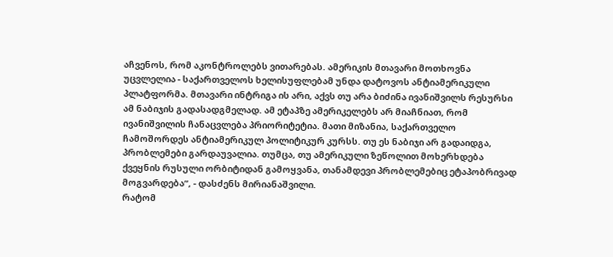აჩვენოს, რომ აკონტროლებს ვითარებას. ამერიკის მთავარი მოთხოვნა უცვლელია - საქართველოს ხელისუფლებამ უნდა დატოვოს ანტიამერიკული პლატფორმა. მთავარი ინტრიგა ის არი, აქვს თუ არა ბიძინა ივანიშვილს რესურსი ამ ნაბიჯის გადასადგმელად. ამ ეტაპზე ამერიკელებს არ მიაჩნიათ, რომ ივანიშვილის ჩანაცვლება პრიორიტეტია. მათი მიზანია, საქართველო ჩამოშორდეს ანტიამერიკულ პოლიტიკურ კურსს. თუ ეს ნაბიჯი არ გადაიდგა, პრობლემები გარდაუვალია. თუმცა, თუ ამერიკული ზეწოლით მოხერხდება ქვეყნის რუსული ორბიტიდან გამოყვანა, თანამდევი პრობლემებიც ეტაპობრივად მოგვარდება”, - დასძენს მირიანაშვილი.
რატომ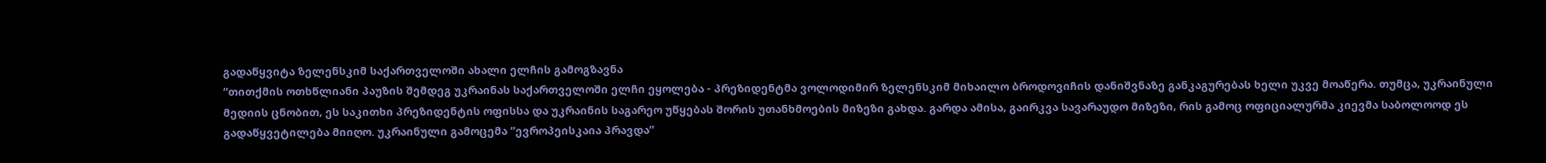გადაწყვიტა ზელენსკიმ საქართველოში ახალი ელჩის გამოგზავნა
“თითქმის ოთხწლიანი პაუზის შემდეგ უკრაინას საქართველოში ელჩი ეყოლება - პრეზიდენტმა ვოლოდიმირ ზელენსკიმ მიხაილო ბროდოვიჩის დანიშვნაზე განკაგურებას ხელი უკვე მოაწერა. თუმცა, უკრაინული მედიის ცნობით, ეს საკითხი პრეზიდენტის ოფისსა და უკრაინის საგარეო უწყებას შორის უთანხმოების მიზეზი გახდა. გარდა ამისა, გაირკვა სავარაუდო მიზეზი, რის გამოც ოფიციალურმა კიევმა საბოლოოდ ეს გადაწყვეტილება მიიღო. უკრაინული გამოცემა “ევროპეისკაია პრავდა”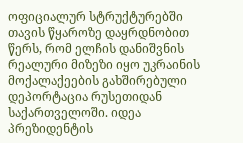ოფიციალურ სტრუქტურებში თავის წყაროზე დაყრდნობით წერს, რომ ელჩის დანიშვნის რეალური მიზეზი იყო უკრაინის მოქალაქეების გახშირებული დეპორტაცია რუსეთიდან საქართველოში. იდეა პრეზიდენტის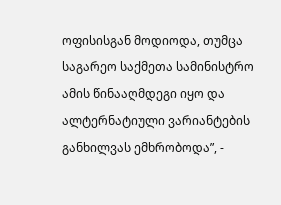ოფისისგან მოდიოდა, თუმცა საგარეო საქმეთა სამინისტრო ამის წინააღმდეგი იყო და ალტერნატიული ვარიანტების განხილვას ემხრობოდა”, -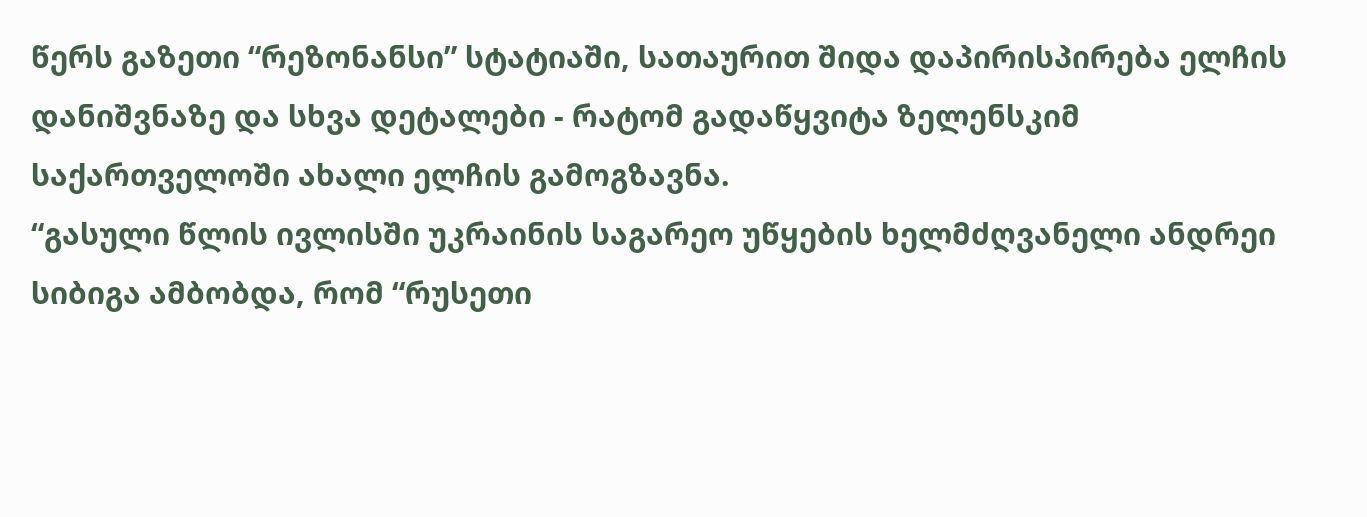წერს გაზეთი “რეზონანსი” სტატიაში, სათაურით შიდა დაპირისპირება ელჩის დანიშვნაზე და სხვა დეტალები - რატომ გადაწყვიტა ზელენსკიმ საქართველოში ახალი ელჩის გამოგზავნა.
“გასული წლის ივლისში უკრაინის საგარეო უწყების ხელმძღვანელი ანდრეი სიბიგა ამბობდა, რომ “რუსეთი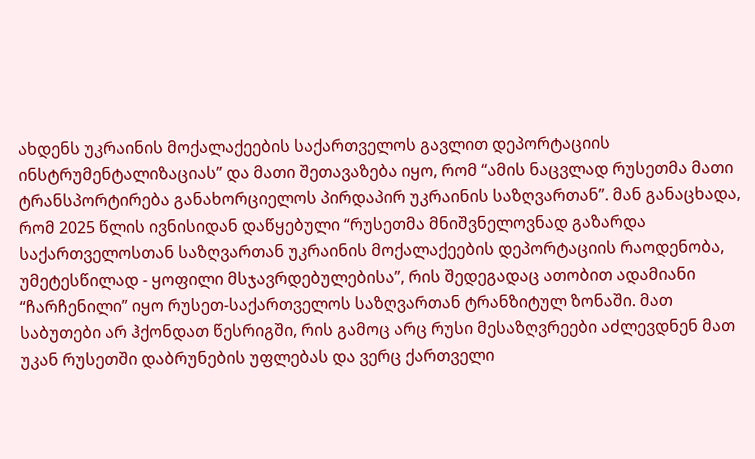ახდენს უკრაინის მოქალაქეების საქართველოს გავლით დეპორტაციის ინსტრუმენტალიზაციას” და მათი შეთავაზება იყო, რომ “ამის ნაცვლად რუსეთმა მათი ტრანსპორტირება განახორციელოს პირდაპირ უკრაინის საზღვართან”. მან განაცხადა, რომ 2025 წლის ივნისიდან დაწყებული “რუსეთმა მნიშვნელოვნად გაზარდა საქართველოსთან საზღვართან უკრაინის მოქალაქეების დეპორტაციის რაოდენობა, უმეტესწილად - ყოფილი მსჯავრდებულებისა”, რის შედეგადაც ათობით ადამიანი “ჩარჩენილი” იყო რუსეთ-საქართველოს საზღვართან ტრანზიტულ ზონაში. მათ საბუთები არ ჰქონდათ წესრიგში, რის გამოც არც რუსი მესაზღვრეები აძლევდნენ მათ უკან რუსეთში დაბრუნების უფლებას და ვერც ქართველი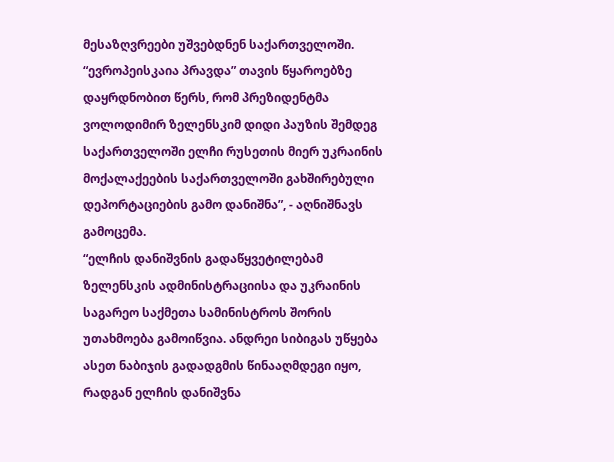მესაზღვრეები უშვებდნენ საქართველოში. “ევროპეისკაია პრავდა” თავის წყაროებზე დაყრდნობით წერს, რომ პრეზიდენტმა ვოლოდიმირ ზელენსკიმ დიდი პაუზის შემდეგ საქართველოში ელჩი რუსეთის მიერ უკრაინის მოქალაქეების საქართველოში გახშირებული დეპორტაციების გამო დანიშნა”, - აღნიშნავს გამოცემა.
“ელჩის დანიშვნის გადაწყვეტილებამ ზელენსკის ადმინისტრაციისა და უკრაინის საგარეო საქმეთა სამინისტროს შორის უთახმოება გამოიწვია. ანდრეი სიბიგას უწყება ასეთ ნაბიჯის გადადგმის წინააღმდეგი იყო, რადგან ელჩის დანიშვნა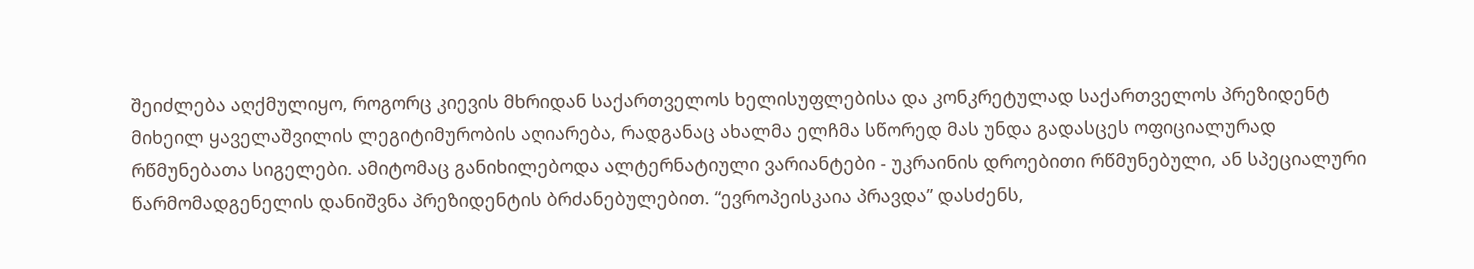შეიძლება აღქმულიყო, როგორც კიევის მხრიდან საქართველოს ხელისუფლებისა და კონკრეტულად საქართველოს პრეზიდენტ მიხეილ ყაველაშვილის ლეგიტიმურობის აღიარება, რადგანაც ახალმა ელჩმა სწორედ მას უნდა გადასცეს ოფიციალურად რწმუნებათა სიგელები. ამიტომაც განიხილებოდა ალტერნატიული ვარიანტები - უკრაინის დროებითი რწმუნებული, ან სპეციალური წარმომადგენელის დანიშვნა პრეზიდენტის ბრძანებულებით. “ევროპეისკაია პრავდა” დასძენს,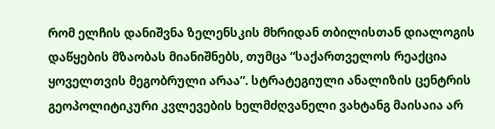რომ ელჩის დანიშვნა ზელენსკის მხრიდან თბილისთან დიალოგის დაწყების მზაობას მიანიშნებს, თუმცა “საქართველოს რეაქცია ყოველთვის მეგობრული არაა”. სტრატეგიული ანალიზის ცენტრის გეოპოლიტიკური კვლევების ხელმძღვანელი ვახტანგ მაისაია არ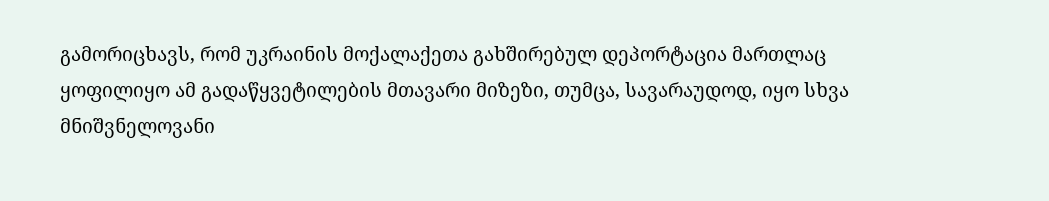გამორიცხავს, რომ უკრაინის მოქალაქეთა გახშირებულ დეპორტაცია მართლაც ყოფილიყო ამ გადაწყვეტილების მთავარი მიზეზი, თუმცა, სავარაუდოდ, იყო სხვა მნიშვნელოვანი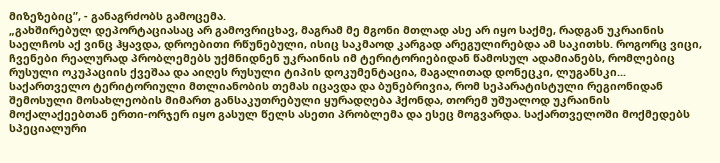მიზეზებიც”, - განაგრძობს გამოცემა.
„გახშირებულ დეპორტაციასაც არ გამოვრიცხავ, მაგრამ მე მგონი მთლად ასე არ იყო საქმე, რადგან უკრაინის საელჩოს აქ ვინც ჰყავდა, დროებითი რწუნებული, ისიც საკმაოდ კარგად არეგულირებდა ამ საკითხს. როგორც ვიცი, ჩვენები რეალურად პრობლემებს უქმნიდნენ უკრაინის იმ ტერიტორიებიდან წამოსულ ადამიანებს, რომლებიც რუსული ოკუპაციის ქვეშაა და აიღეს რუსული ტიპის დოკუმენტაცია, მაგალითად დონეცკი, ლუგანსკი... საქართველო ტერიტორიული მთლიანობის თემას იცავდა და ბუნებრივია, რომ სეპარატისტული რეგიონიდან შემოსული მოსახლეობის მიმართ განსაკუთრებული ყურადღება ჰქონდა, თორემ უშუალოდ უკრაინის მოქალაქეებთან ერთი-ორჯერ იყო გასულ წელს ასეთი პრობლემა და ესეც მოგვარდა. საქართველოში მოქმედებს სპეციალური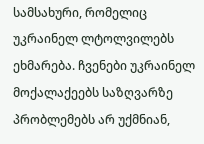სამსახური, რომელიც უკრაინელ ლტოლვილებს ეხმარება. ჩვენები უკრაინელ მოქალაქეებს საზღვარზე პრობლემებს არ უქმნიან,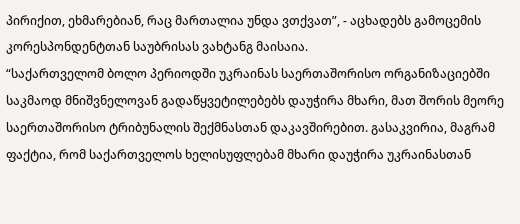პირიქით, ეხმარებიან, რაც მართალია უნდა ვთქვათ”, - აცხადებს გამოცემის კორესპონდენტთან საუბრისას ვახტანგ მაისაია.
“საქართველომ ბოლო პერიოდში უკრაინას საერთაშორისო ორგანიზაციებში საკმაოდ მნიშვნელოვან გადაწყვეტილებებს დაუჭირა მხარი, მათ შორის მეორე საერთაშორისო ტრიბუნალის შექმნასთან დაკავშირებით. გასაკვირია, მაგრამ ფაქტია, რომ საქართველოს ხელისუფლებამ მხარი დაუჭირა უკრაინასთან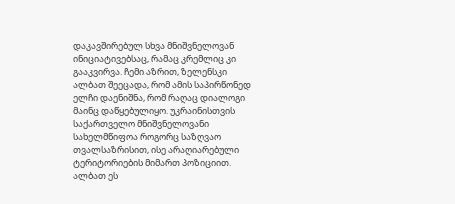დაკავშირებულ სხვა მნიშვნელოვან ინიციატივებსაც, რამაც კრემლიც კი გააკვირვა. ჩემი აზრით, ზელენსკი ალბათ შეეცადა, რომ ამის საპირწონედ ელჩი დაენიშნა, რომ რაღაც დიალოგი მაინც დაწყებულიყო. უკრაინისთვის საქართველო მნიშვნელოვანი სახელმწიფოა როგორც საზღვაო თვალსაზრისით, ისე არაღიარებული ტერიტორიების მიმართ პოზიციით. ალბათ ეს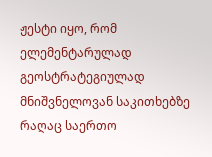ჟესტი იყო, რომ ელემენტარულად გეოსტრატეგიულად მნიშვნელოვან საკითხებზე რაღაც საერთო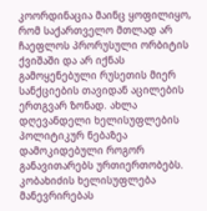კოორდინაცია მაინც ყოფილიყო, რომ საქართველო მთლად არ ჩაეფლოს პრორუსული ორბიტის ქვიშაში და არ იქნას გამოყენებული რუსეთის მიერ სანქციების თავიდან აცილების ერთგვარ ზონად. ახლა დღევანდელი ხელისუფლების პოლიტიკურ ნებაზეა დამოკიდებული როგორ განავითარებს ურთიერთობებს. კობახიძის ხელისუფლება მანევრირებას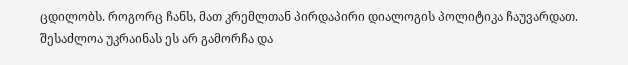ცდილობს. როგორც ჩანს, მათ კრემლთან პირდაპირი დიალოგის პოლიტიკა ჩაუვარდათ. შესაძლოა უკრაინას ეს არ გამორჩა და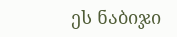ეს ნაბიჯი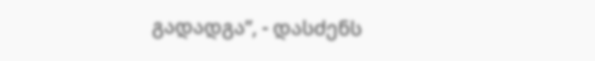გადადგა”, - დასძენს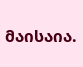მაისაია.